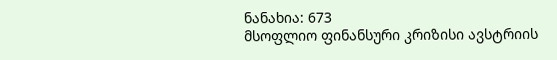ნანახია: 673
მსოფლიო ფინანსური კრიზისი ავსტრიის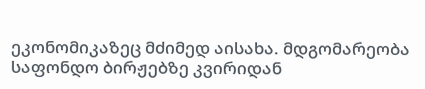ეკონომიკაზეც მძიმედ აისახა. მდგომარეობა საფონდო ბირჟებზე კვირიდან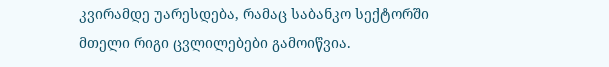კვირამდე უარესდება, რამაც საბანკო სექტორში მთელი რიგი ცვლილებები გამოიწვია.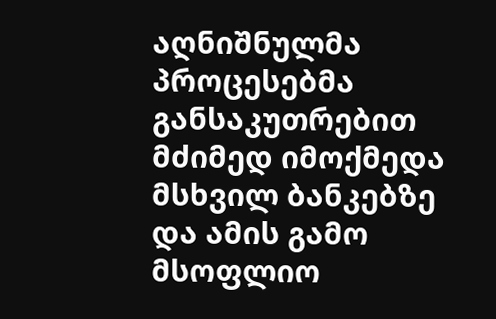აღნიშნულმა პროცესებმა განსაკუთრებით მძიმედ იმოქმედა მსხვილ ბანკებზე და ამის გამო მსოფლიო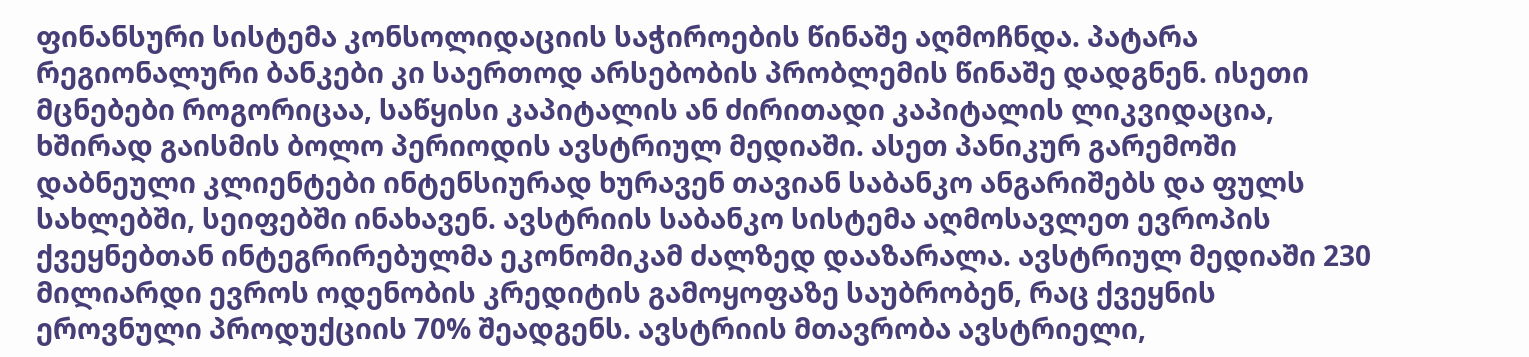ფინანსური სისტემა კონსოლიდაციის საჭიროების წინაშე აღმოჩნდა. პატარა რეგიონალური ბანკები კი საერთოდ არსებობის პრობლემის წინაშე დადგნენ. ისეთი მცნებები როგორიცაა, საწყისი კაპიტალის ან ძირითადი კაპიტალის ლიკვიდაცია, ხშირად გაისმის ბოლო პერიოდის ავსტრიულ მედიაში. ასეთ პანიკურ გარემოში დაბნეული კლიენტები ინტენსიურად ხურავენ თავიან საბანკო ანგარიშებს და ფულს სახლებში, სეიფებში ინახავენ. ავსტრიის საბანკო სისტემა აღმოსავლეთ ევროპის ქვეყნებთან ინტეგრირებულმა ეკონომიკამ ძალზედ დააზარალა. ავსტრიულ მედიაში 230 მილიარდი ევროს ოდენობის კრედიტის გამოყოფაზე საუბრობენ, რაც ქვეყნის ეროვნული პროდუქციის 70% შეადგენს. ავსტრიის მთავრობა ავსტრიელი,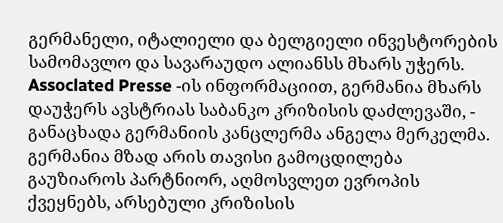გერმანელი, იტალიელი და ბელგიელი ინვესტორების სამომავლო და სავარაუდო ალიანსს მხარს უჭერს. Assoclated Presse -ის ინფორმაციით, გერმანია მხარს დაუჭერს ავსტრიას საბანკო კრიზისის დაძლევაში, - განაცხადა გერმანიის კანცლერმა ანგელა მერკელმა. გერმანია მზად არის თავისი გამოცდილება გაუზიაროს პარტნიორ, აღმოსვლეთ ევროპის ქვეყნებს, არსებული კრიზისის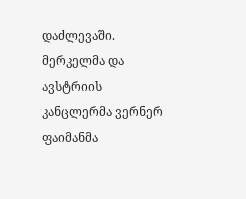დაძლევაში. მერკელმა და ავსტრიის კანცლერმა ვერნერ ფაიმანმა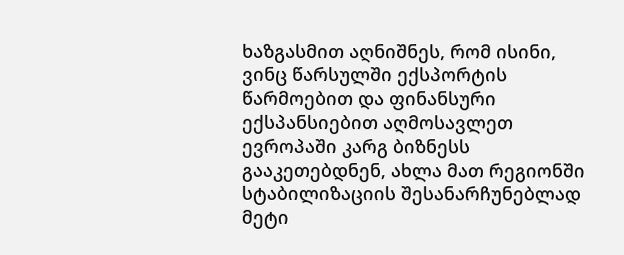ხაზგასმით აღნიშნეს, რომ ისინი, ვინც წარსულში ექსპორტის წარმოებით და ფინანსური ექსპანსიებით აღმოსავლეთ ევროპაში კარგ ბიზნესს გააკეთებდნენ, ახლა მათ რეგიონში სტაბილიზაციის შესანარჩუნებლად მეტი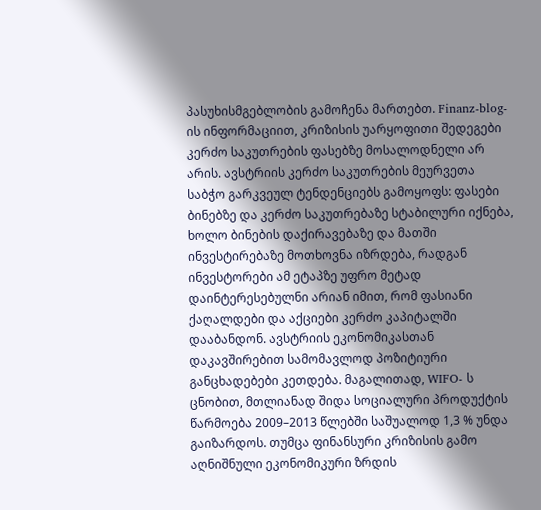პასუხისმგებლობის გამოჩენა მართებთ. Finanz-blog-ის ინფორმაციით, კრიზისის უარყოფითი შედეგები კერძო საკუთრების ფასებზე მოსალოდნელი არ არის. ავსტრიის კერძო საკუთრების მეურვეთა საბჭო გარკვეულ ტენდენციებს გამოყოფს: ფასები ბინებზე და კერძო საკუთრებაზე სტაბილური იქნება, ხოლო ბინების დაქირავებაზე და მათში ინვესტირებაზე მოთხოვნა იზრდება, რადგან ინვესტორები ამ ეტაპზე უფრო მეტად დაინტერესებულნი არიან იმით, რომ ფასიანი ქაღალდები და აქციები კერძო კაპიტალში დააბანდონ. ავსტრიის ეკონომიკასთან დაკავშირებით სამომავლოდ პოზიტიური განცხადებები კეთდება. მაგალითად, WIFO- ს ცნობით, მთლიანად შიდა სოციალური პროდუქტის წარმოება 2009–2013 წლებში საშუალოდ 1,3 % უნდა გაიზარდოს. თუმცა ფინანსური კრიზისის გამო აღნიშნული ეკონომიკური ზრდის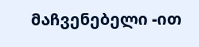მაჩვენებელი -ით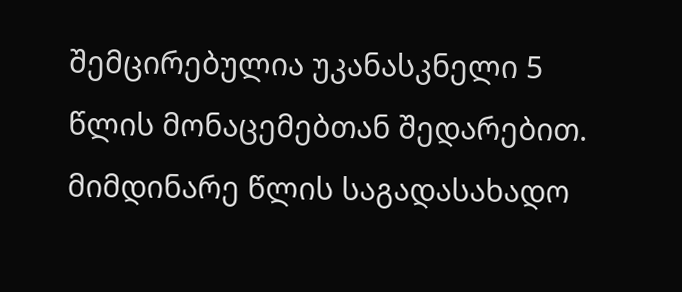შემცირებულია უკანასკნელი 5 წლის მონაცემებთან შედარებით. მიმდინარე წლის საგადასახადო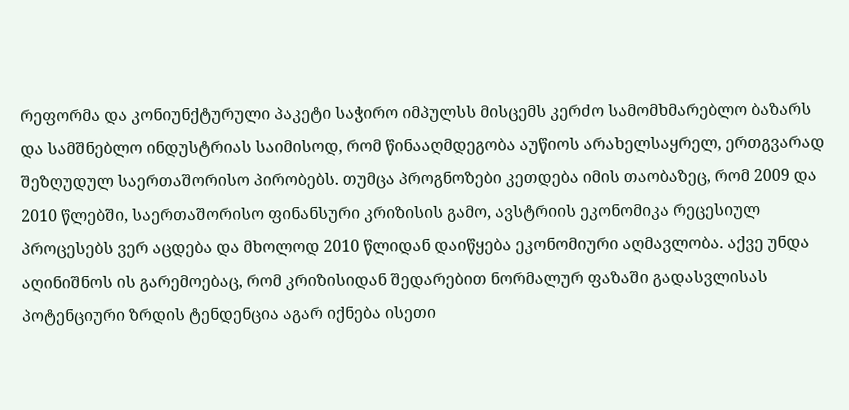რეფორმა და კონიუნქტურული პაკეტი საჭირო იმპულსს მისცემს კერძო სამომხმარებლო ბაზარს და სამშნებლო ინდუსტრიას საიმისოდ, რომ წინააღმდეგობა აუწიოს არახელსაყრელ, ერთგვარად შეზღუდულ საერთაშორისო პირობებს. თუმცა პროგნოზები კეთდება იმის თაობაზეც, რომ 2009 და 2010 წლებში, საერთაშორისო ფინანსური კრიზისის გამო, ავსტრიის ეკონომიკა რეცესიულ პროცესებს ვერ აცდება და მხოლოდ 2010 წლიდან დაიწყება ეკონომიური აღმავლობა. აქვე უნდა აღინიშნოს ის გარემოებაც, რომ კრიზისიდან შედარებით ნორმალურ ფაზაში გადასვლისას პოტენციური ზრდის ტენდენცია აგარ იქნება ისეთი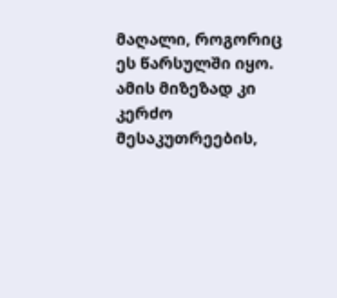მაღალი, როგორიც ეს წარსულში იყო. ამის მიზეზად კი კერძო მესაკუთრეების,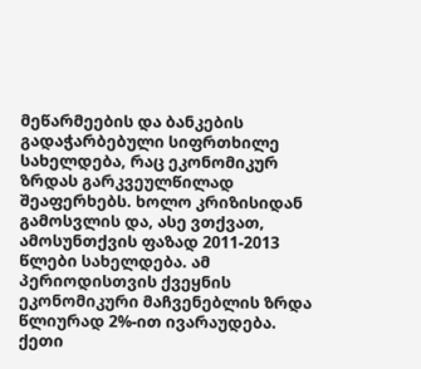მეწარმეების და ბანკების გადაჭარბებული სიფრთხილე სახელდება, რაც ეკონომიკურ ზრდას გარკვეულწილად შეაფერხებს. ხოლო კრიზისიდან გამოსვლის და, ასე ვთქვათ, ამოსუნთქვის ფაზად 2011-2013 წლები სახელდება. ამ პერიოდისთვის ქვეყნის ეკონომიკური მაჩვენებლის ზრდა წლიურად 2%-ით ივარაუდება.
ქეთი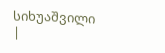სიხუაშვილი
|